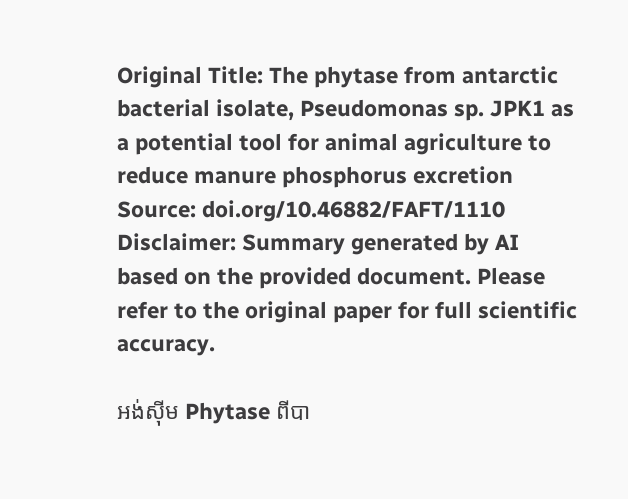Original Title: The phytase from antarctic bacterial isolate, Pseudomonas sp. JPK1 as a potential tool for animal agriculture to reduce manure phosphorus excretion
Source: doi.org/10.46882/FAFT/1110
Disclaimer: Summary generated by AI based on the provided document. Please refer to the original paper for full scientific accuracy.

អង់ស៊ីម Phytase ពីបា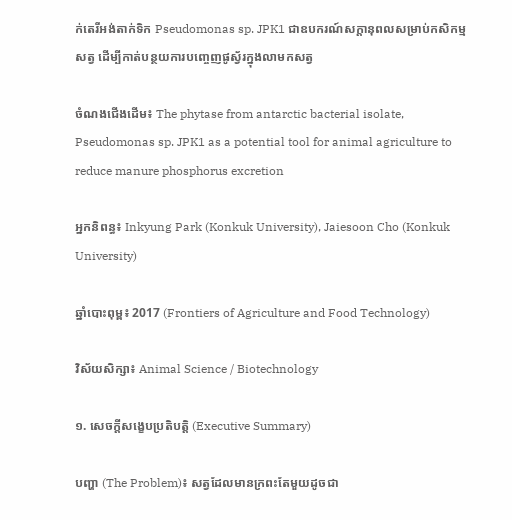ក់តេរីអង់តាក់ទិក Pseudomonas sp. JPK1 ជាឧបករណ៍សក្តានុពលសម្រាប់កសិកម្មសត្វ ដើម្បីកាត់បន្ថយការបញ្ចេញផូស្វ័រក្នុងលាមកសត្វ

ចំណងជើងដើម៖ The phytase from antarctic bacterial isolate, Pseudomonas sp. JPK1 as a potential tool for animal agriculture to reduce manure phosphorus excretion

អ្នកនិពន្ធ៖ Inkyung Park (Konkuk University), Jaiesoon Cho (Konkuk University)

ឆ្នាំបោះពុម្ព៖ 2017 (Frontiers of Agriculture and Food Technology)

វិស័យសិក្សា៖ Animal Science / Biotechnology

១. សេចក្តីសង្ខេបប្រតិបត្តិ (Executive Summary)

បញ្ហា (The Problem)៖ សត្វដែលមានក្រពះតែមួយដូចជា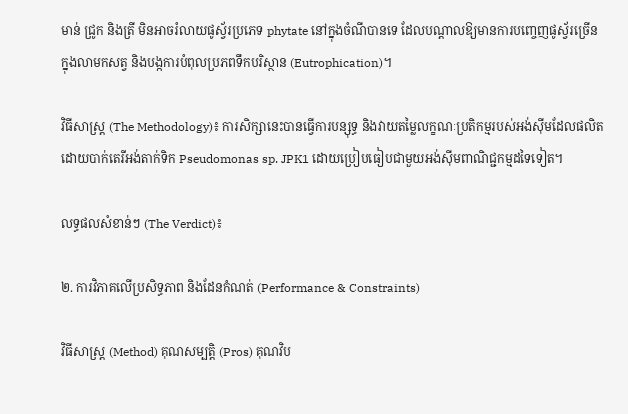មាន់ ជ្រូក និងត្រី មិនអាចរំលាយផូស្វ័រប្រភេទ phytate នៅក្នុងចំណីបានទេ ដែលបណ្តាលឱ្យមានការបញ្ចេញផូស្វ័រច្រើនក្នុងលាមកសត្វ និងបង្កការបំពុលប្រភពទឹកបរិស្ថាន (Eutrophication)។

វិធីសាស្ត្រ (The Methodology)៖ ការសិក្សានេះបានធ្វើការបន្សុទ្ធ និងវាយតម្លៃលក្ខណៈប្រតិកម្មរបស់អង់ស៊ីមដែលផលិតដោយបាក់តេរីអង់តាក់ទិក Pseudomonas sp. JPK1 ដោយប្រៀបធៀបជាមួយអង់ស៊ីមពាណិជ្ជកម្មដទៃទៀត។

លទ្ធផលសំខាន់ៗ (The Verdict)៖

២. ការវិភាគលើប្រសិទ្ធភាព និងដែនកំណត់ (Performance & Constraints)

វិធីសាស្ត្រ (Method) គុណសម្បត្តិ (Pros) គុណវិប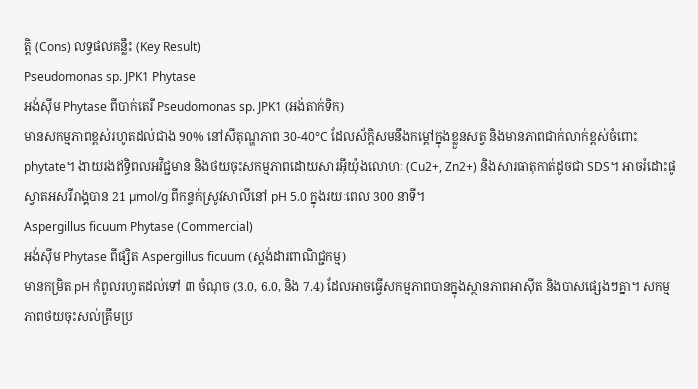ត្តិ (Cons) លទ្ធផលគន្លឹះ (Key Result)
Pseudomonas sp. JPK1 Phytase
អង់ស៊ីម Phytase ពីបាក់តេរី Pseudomonas sp. JPK1 (អង់តាក់ទិក)
មានសកម្មភាពខ្ពស់រហូតដល់ជាង 90% នៅសីតុណ្ហភាព 30-40°C ដែលស័ក្តិសមនឹងកម្ដៅក្នុងខ្លួនសត្វ និងមានភាពជាក់លាក់ខ្ពស់ចំពោះ phytate។ ងាយរងឥទ្ធិពលអវិជ្ជមាន និងថយចុះសកម្មភាពដោយសារអ៊ីយ៉ុងលោហៈ (Cu2+, Zn2+) និងសារធាតុកាត់ដូចជា SDS។ អាចរំដោះផូស្វាតអសរីរាង្គបាន 21 µmol/g ពីកន្ទក់ស្រូវសាលីនៅ pH 5.0 ក្នុងរយៈពេល 300 នាទី។
Aspergillus ficuum Phytase (Commercial)
អង់ស៊ីម Phytase ពីផ្សិត Aspergillus ficuum (ស្តង់ដារពាណិជ្ជកម្ម)
មានកម្រិត pH កំពូលរហូតដល់ទៅ ៣ ចំណុច (3.0, 6.0, និង 7.4) ដែលអាចធ្វើសកម្មភាពបានក្នុងស្ថានភាពអាស៊ីត និងបាសផ្សេងៗគ្នា។ សកម្មភាពថយចុះសល់ត្រឹមប្រ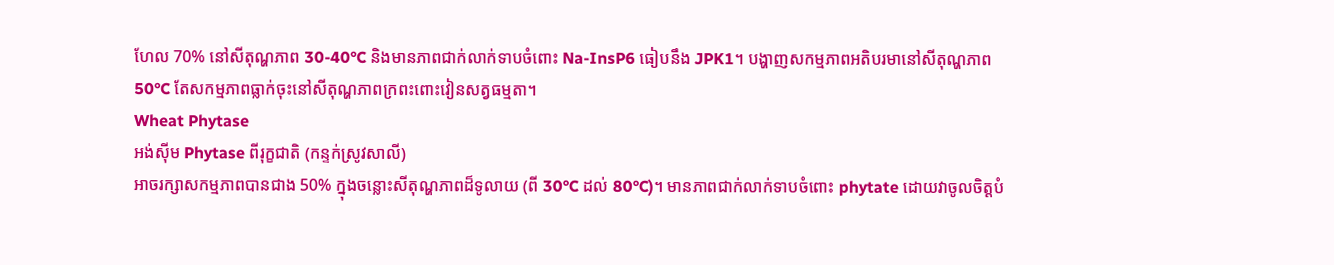ហែល 70% នៅសីតុណ្ហភាព 30-40°C និងមានភាពជាក់លាក់ទាបចំពោះ Na-InsP6 ធៀបនឹង JPK1។ បង្ហាញសកម្មភាពអតិបរមានៅសីតុណ្ហភាព 50°C តែសកម្មភាពធ្លាក់ចុះនៅសីតុណ្ហភាពក្រពះពោះវៀនសត្វធម្មតា។
Wheat Phytase
អង់ស៊ីម Phytase ពីរុក្ខជាតិ (កន្ទក់ស្រូវសាលី)
អាចរក្សាសកម្មភាពបានជាង 50% ក្នុងចន្លោះសីតុណ្ហភាពដ៏ទូលាយ (ពី 30°C ដល់ 80°C)។ មានភាពជាក់លាក់ទាបចំពោះ phytate ដោយវាចូលចិត្តបំ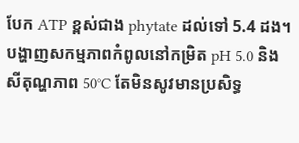បែក ATP ខ្ពស់ជាង phytate ដល់ទៅ 5.4 ដង។ បង្ហាញសកម្មភាពកំពូលនៅកម្រិត pH 5.0 និងសីតុណ្ហភាព 50°C តែមិនសូវមានប្រសិទ្ធ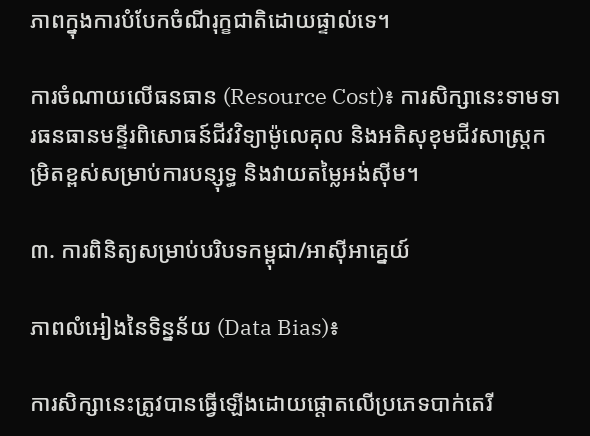ភាពក្នុងការបំបែកចំណីរុក្ខជាតិដោយផ្ទាល់ទេ។

ការចំណាយលើធនធាន (Resource Cost)៖ ការសិក្សានេះទាមទារធនធានមន្ទីរពិសោធន៍ជីវវិទ្យាម៉ូលេគុល និងអតិសុខុមជីវសាស្ត្រកម្រិតខ្ពស់សម្រាប់ការបន្សុទ្ធ និងវាយតម្លៃអង់ស៊ីម។

៣. ការពិនិត្យសម្រាប់បរិបទកម្ពុជា/អាស៊ីអាគ្នេយ៍

ភាពលំអៀងនៃទិន្នន័យ (Data Bias)៖

ការសិក្សានេះត្រូវបានធ្វើឡើងដោយផ្តោតលើប្រភេទបាក់តេរី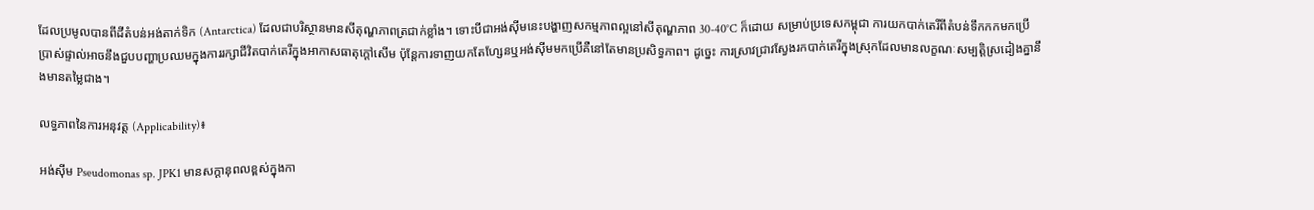ដែលប្រមូលបានពីដីតំបន់អង់តាក់ទិក (Antarctica) ដែលជាបរិស្ថានមានសីតុណ្ហភាពត្រជាក់ខ្លាំង។ ទោះបីជាអង់ស៊ីមនេះបង្ហាញសកម្មភាពល្អនៅសីតុណ្ហភាព 30-40°C ក៏ដោយ សម្រាប់ប្រទេសកម្ពុជា ការយកបាក់តេរីពីតំបន់ទឹកកកមកប្រើប្រាស់ផ្ទាល់អាចនឹងជួបបញ្ហាប្រឈមក្នុងការរក្សាជីវិតបាក់តេរីក្នុងអាកាសធាតុក្តៅសើម ប៉ុន្តែការទាញយកតែហ្សែនឬអង់ស៊ីមមកប្រើគឺនៅតែមានប្រសិទ្ធភាព។ ដូច្នេះ ការស្រាវជ្រាវស្វែងរកបាក់តេរីក្នុងស្រុកដែលមានលក្ខណៈសម្បត្តិស្រដៀងគ្នានឹងមានតម្លៃជាង។

លទ្ធភាពនៃការអនុវត្ត (Applicability)៖

អង់ស៊ីម Pseudomonas sp. JPK1 មានសក្តានុពលខ្ពស់ក្នុងកា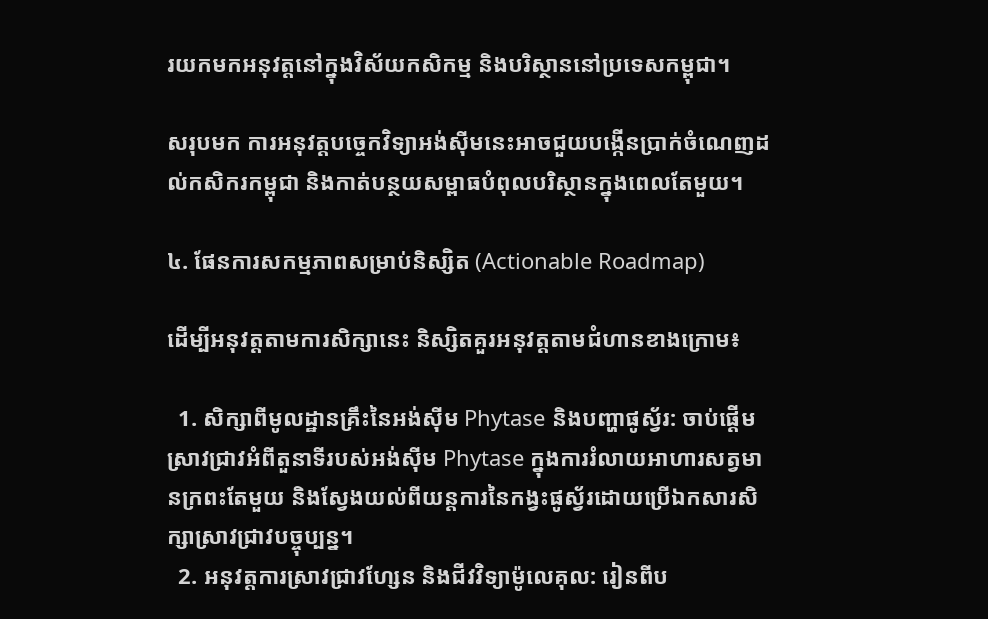រយកមកអនុវត្តនៅក្នុងវិស័យកសិកម្ម និងបរិស្ថាននៅប្រទេសកម្ពុជា។

សរុបមក ការអនុវត្តបច្ចេកវិទ្យាអង់ស៊ីមនេះអាចជួយបង្កើនប្រាក់ចំណេញដល់កសិករកម្ពុជា និងកាត់បន្ថយសម្ពាធបំពុលបរិស្ថានក្នុងពេលតែមួយ។

៤. ផែនការសកម្មភាពសម្រាប់និស្សិត (Actionable Roadmap)

ដើម្បីអនុវត្តតាមការសិក្សានេះ និស្សិតគួរអនុវត្តតាមជំហានខាងក្រោម៖

  1. សិក្សាពីមូលដ្ឋានគ្រឹះនៃអង់ស៊ីម Phytase និងបញ្ហាផូស្វ័រ: ចាប់ផ្តើមស្រាវជ្រាវអំពីតួនាទីរបស់អង់ស៊ីម Phytase ក្នុងការរំលាយអាហារសត្វមានក្រពះតែមួយ និងស្វែងយល់ពីយន្តការនៃកង្វះផូស្វ័រដោយប្រើឯកសារសិក្សាស្រាវជ្រាវបច្ចុប្បន្ន។
  2. អនុវត្តការស្រាវជ្រាវហ្សែន និងជីវវិទ្យាម៉ូលេគុល: រៀនពីប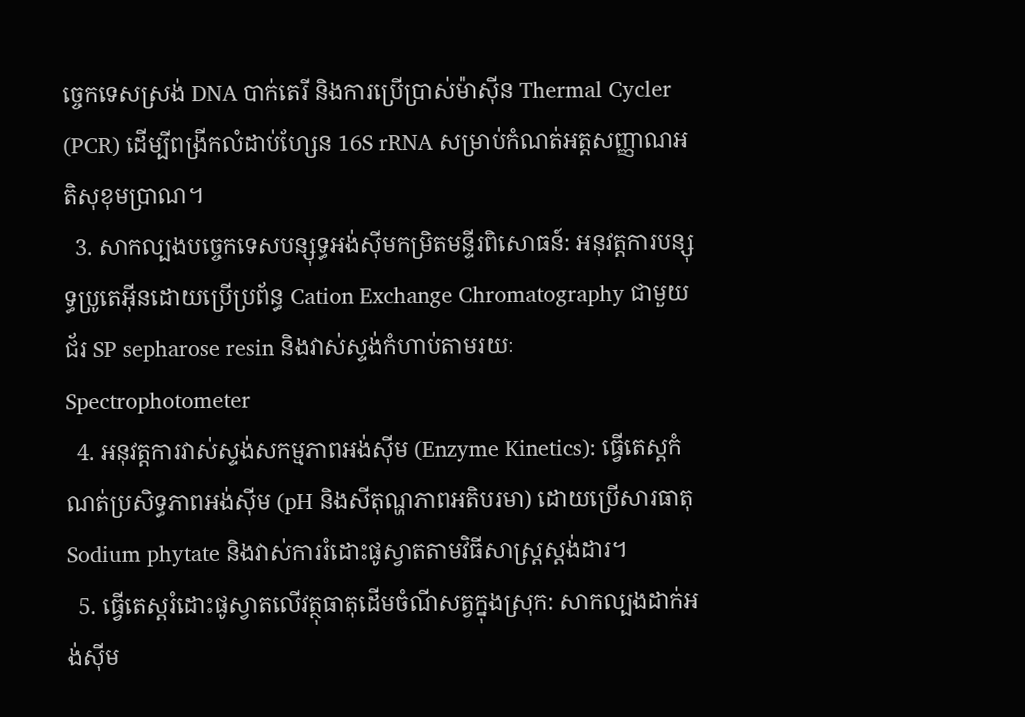ច្ចេកទេសស្រង់ DNA បាក់តេរី និងការប្រើប្រាស់ម៉ាស៊ីន Thermal Cycler (PCR) ដើម្បីពង្រីកលំដាប់ហ្សែន 16S rRNA សម្រាប់កំណត់អត្តសញ្ញាណអតិសុខុមប្រាណ។
  3. សាកល្បងបច្ចេកទេសបន្សុទ្ធអង់ស៊ីមកម្រិតមន្ទីរពិសោធន៍: អនុវត្តការបន្សុទ្ធប្រូតេអ៊ីនដោយប្រើប្រព័ន្ធ Cation Exchange Chromatography ជាមួយជ័រ SP sepharose resin និងវាស់ស្ទង់កំហាប់តាមរយៈ Spectrophotometer
  4. អនុវត្តការវាស់ស្ទង់សកម្មភាពអង់ស៊ីម (Enzyme Kinetics): ធ្វើតេស្តកំណត់ប្រសិទ្ធភាពអង់ស៊ីម (pH និងសីតុណ្ហភាពអតិបរមា) ដោយប្រើសារធាតុ Sodium phytate និងវាស់ការរំដោះផូស្វាតតាមវិធីសាស្ត្រស្តង់ដារ។
  5. ធ្វើតេស្តរំដោះផូស្វាតលើវត្ថុធាតុដើមចំណីសត្វក្នុងស្រុក: សាកល្បងដាក់អង់ស៊ីម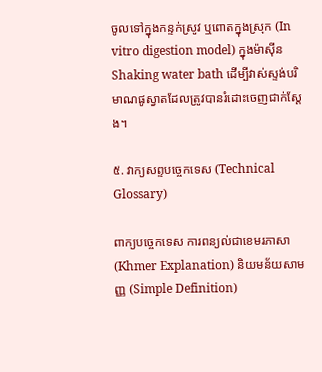ចូលទៅក្នុងកន្ទក់ស្រូវ ឬពោតក្នុងស្រុក (In vitro digestion model) ក្នុងម៉ាស៊ីន Shaking water bath ដើម្បីវាស់ស្ទង់បរិមាណផូស្វាតដែលត្រូវបានរំដោះចេញជាក់ស្តែង។

៥. វាក្យសព្ទបច្ចេកទេស (Technical Glossary)

ពាក្យបច្ចេកទេស ការពន្យល់ជាខេមរភាសា (Khmer Explanation) និយមន័យសាមញ្ញ (Simple Definition)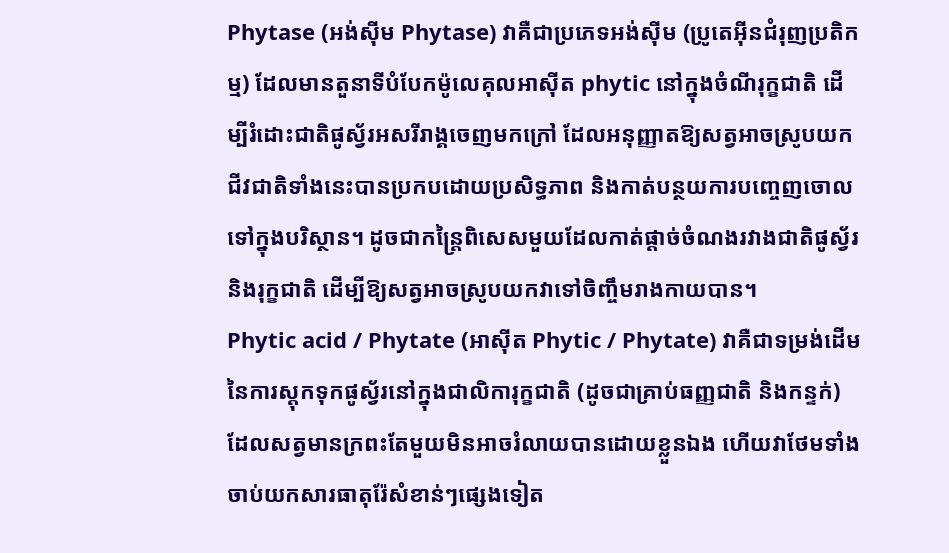Phytase (អង់ស៊ីម Phytase) វាគឺជាប្រភេទអង់ស៊ីម (ប្រូតេអ៊ីនជំរុញប្រតិកម្ម) ដែលមានតួនាទីបំបែកម៉ូលេគុលអាស៊ីត phytic នៅក្នុងចំណីរុក្ខជាតិ ដើម្បីរំដោះជាតិផូស្វ័រអសរីរាង្គចេញមកក្រៅ ដែលអនុញ្ញាតឱ្យសត្វអាចស្រូបយកជីវជាតិទាំងនេះបានប្រកបដោយប្រសិទ្ធភាព និងកាត់បន្ថយការបញ្ចេញចោលទៅក្នុងបរិស្ថាន។ ដូចជាកន្ត្រៃពិសេសមួយដែលកាត់ផ្តាច់ចំណងរវាងជាតិផូស្វ័រនិងរុក្ខជាតិ ដើម្បីឱ្យសត្វអាចស្រូបយកវាទៅចិញ្ចឹមរាងកាយបាន។
Phytic acid / Phytate (អាស៊ីត Phytic / Phytate) វាគឺជាទម្រង់ដើមនៃការស្តុកទុកផូស្វ័រនៅក្នុងជាលិការុក្ខជាតិ (ដូចជាគ្រាប់ធញ្ញជាតិ និងកន្ទក់) ដែលសត្វមានក្រពះតែមួយមិនអាចរំលាយបានដោយខ្លួនឯង ហើយវាថែមទាំងចាប់យកសារធាតុរ៉ែសំខាន់ៗផ្សេងទៀត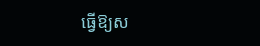ធ្វើឱ្យស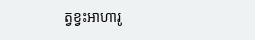ត្វខ្វះអាហារូ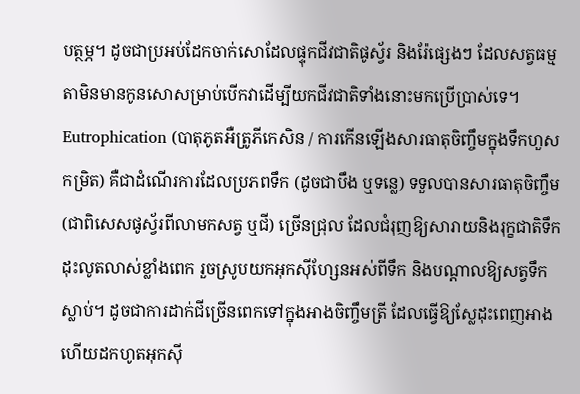បត្ថម្ភ។ ដូចជាប្រអប់ដែកចាក់សោដែលផ្ទុកជីវជាតិផូស្វ័រ និងរ៉ែផ្សេងៗ ដែលសត្វធម្មតាមិនមានកូនសោសម្រាប់បើកវាដើម្បីយកជីវជាតិទាំងនោះមកប្រើប្រាស់ទេ។
Eutrophication (បាតុភូតអឺត្រូភីកេសិន / ការកើនឡើងសារធាតុចិញ្ចឹមក្នុងទឹកហួសកម្រិត) គឺជាដំណើរការដែលប្រភពទឹក (ដូចជាបឹង ឬទន្លេ) ទទួលបានសារធាតុចិញ្ចឹម (ជាពិសេសផូស្វ័រពីលាមកសត្វ ឬជី) ច្រើនជ្រុល ដែលជំរុញឱ្យសារាយនិងរុក្ខជាតិទឹកដុះលូតលាស់ខ្លាំងពេក រួចស្រូបយកអុកស៊ីហ្សែនអស់ពីទឹក និងបណ្តាលឱ្យសត្វទឹកស្លាប់។ ដូចជាការដាក់ជីច្រើនពេកទៅក្នុងអាងចិញ្ចឹមត្រី ដែលធ្វើឱ្យស្លែដុះពេញអាង ហើយដកហូតអុកស៊ី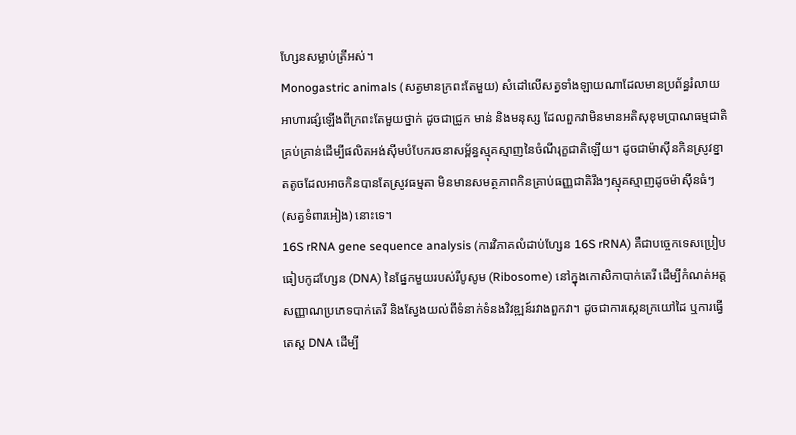ហ្សែនសម្លាប់ត្រីអស់។
Monogastric animals (សត្វមានក្រពះតែមួយ) សំដៅលើសត្វទាំងឡាយណាដែលមានប្រព័ន្ធរំលាយអាហារផ្សំឡើងពីក្រពះតែមួយថ្នាក់ ដូចជាជ្រូក មាន់ និងមនុស្ស ដែលពួកវាមិនមានអតិសុខុមប្រាណធម្មជាតិគ្រប់គ្រាន់ដើម្បីផលិតអង់ស៊ីមបំបែករចនាសម្ព័ន្ធស្មុគស្មាញនៃចំណីរុក្ខជាតិឡើយ។ ដូចជាម៉ាស៊ីនកិនស្រូវខ្នាតតូចដែលអាចកិនបានតែស្រូវធម្មតា មិនមានសមត្ថភាពកិនគ្រាប់ធញ្ញជាតិរឹងៗស្មុគស្មាញដូចម៉ាស៊ីនធំៗ (សត្វទំពារអៀង) នោះទេ។
16S rRNA gene sequence analysis (ការវិភាគលំដាប់ហ្សែន 16S rRNA) គឺជាបច្ចេកទេសប្រៀបធៀបកូដហ្សែន (DNA) នៃផ្នែកមួយរបស់រីបូសូម (Ribosome) នៅក្នុងកោសិកាបាក់តេរី ដើម្បីកំណត់អត្តសញ្ញាណប្រភេទបាក់តេរី និងស្វែងយល់ពីទំនាក់ទំនងវិវឌ្ឍន៍រវាងពួកវា។ ដូចជាការស្កេនក្រយៅដៃ ឬការធ្វើតេស្ត DNA ដើម្បី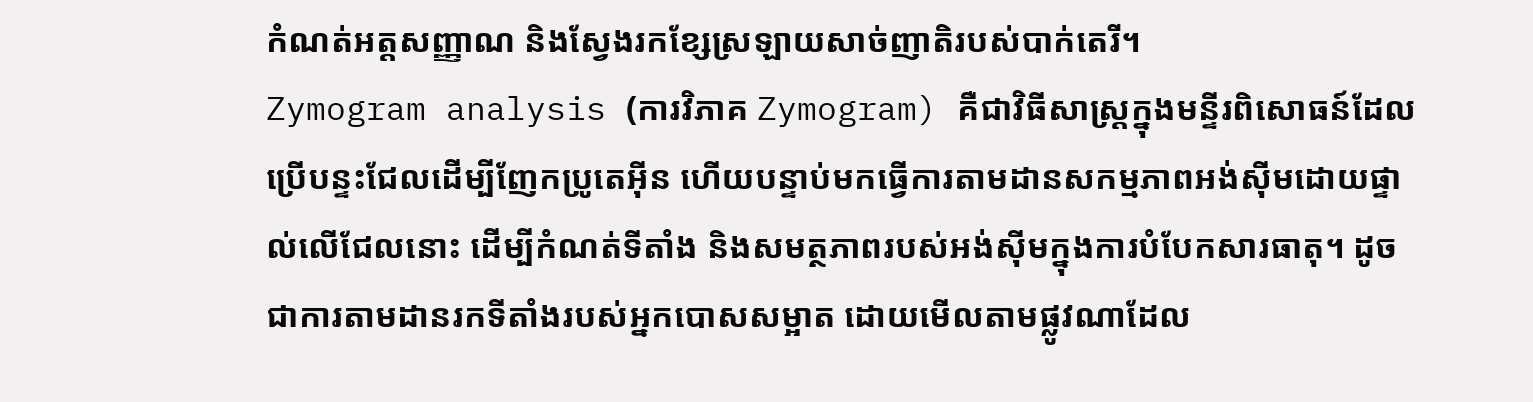កំណត់អត្តសញ្ញាណ និងស្វែងរកខ្សែស្រឡាយសាច់ញាតិរបស់បាក់តេរី។
Zymogram analysis (ការវិភាគ Zymogram) គឺជាវិធីសាស្ត្រក្នុងមន្ទីរពិសោធន៍ដែលប្រើបន្ទះជែលដើម្បីញែកប្រូតេអ៊ីន ហើយបន្ទាប់មកធ្វើការតាមដានសកម្មភាពអង់ស៊ីមដោយផ្ទាល់លើជែលនោះ ដើម្បីកំណត់ទីតាំង និងសមត្ថភាពរបស់អង់ស៊ីមក្នុងការបំបែកសារធាតុ។ ដូចជាការតាមដានរកទីតាំងរបស់អ្នកបោសសម្អាត ដោយមើលតាមផ្លូវណាដែល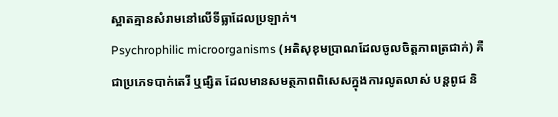ស្អាតគ្មានសំរាមនៅលើទីធ្លាដែលប្រឡាក់។
Psychrophilic microorganisms (អតិសុខុមប្រាណដែលចូលចិត្តភាពត្រជាក់) គឺជាប្រភេទបាក់តេរី ឬផ្សិត ដែលមានសមត្ថភាពពិសេសក្នុងការលូតលាស់ បន្តពូជ និ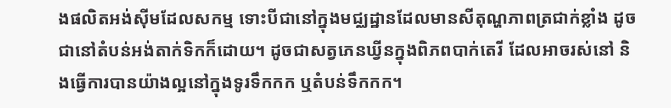ងផលិតអង់ស៊ីមដែលសកម្ម ទោះបីជានៅក្នុងមជ្ឈដ្ឋានដែលមានសីតុណ្ហភាពត្រជាក់ខ្លាំង ដូចជានៅតំបន់អង់តាក់ទិកក៏ដោយ។ ដូចជាសត្វភេនឃ្វីនក្នុងពិភពបាក់តេរី ដែលអាចរស់នៅ និងធ្វើការបានយ៉ាងល្អនៅក្នុងទូរទឹកកក ឬតំបន់ទឹកកក។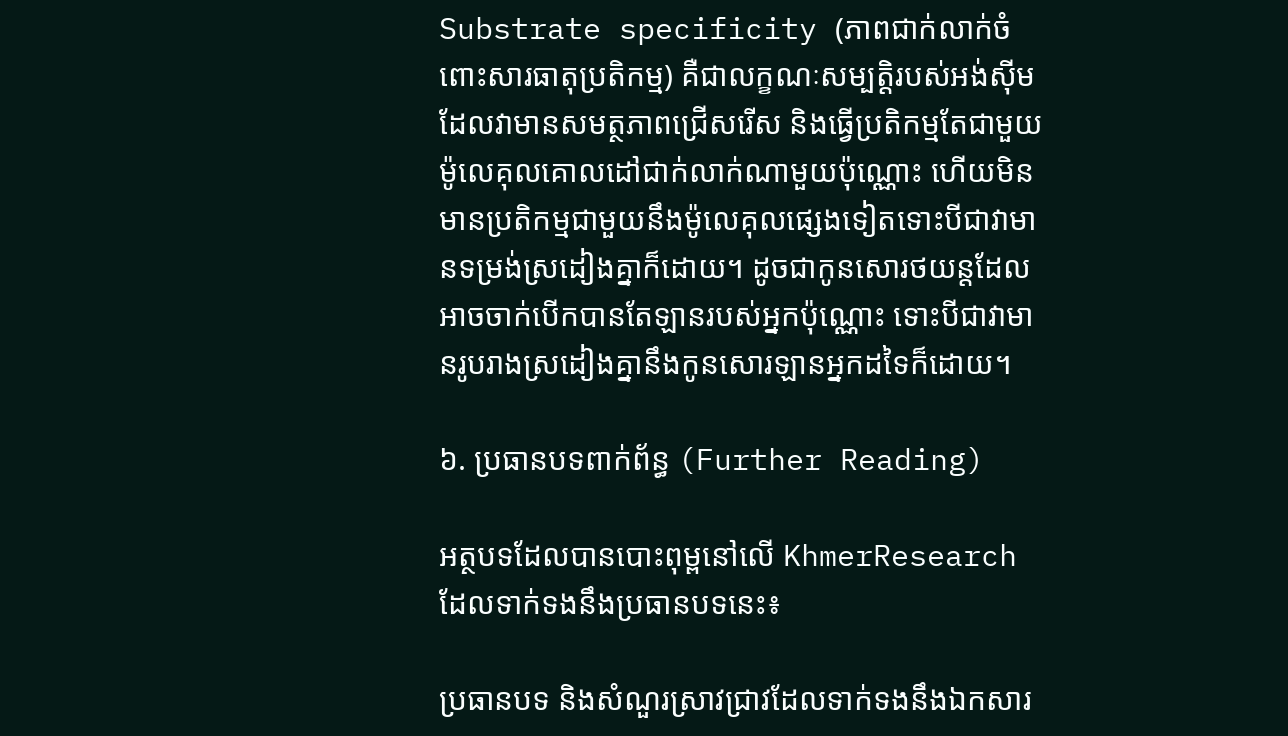Substrate specificity (ភាពជាក់លាក់ចំពោះសារធាតុប្រតិកម្ម) គឺជាលក្ខណៈសម្បត្តិរបស់អង់ស៊ីម ដែលវាមានសមត្ថភាពជ្រើសរើស និងធ្វើប្រតិកម្មតែជាមួយម៉ូលេគុលគោលដៅជាក់លាក់ណាមួយប៉ុណ្ណោះ ហើយមិនមានប្រតិកម្មជាមួយនឹងម៉ូលេគុលផ្សេងទៀតទោះបីជាវាមានទម្រង់ស្រដៀងគ្នាក៏ដោយ។ ដូចជាកូនសោរថយន្តដែលអាចចាក់បើកបានតែឡានរបស់អ្នកប៉ុណ្ណោះ ទោះបីជាវាមានរូបរាងស្រដៀងគ្នានឹងកូនសោរឡានអ្នកដទៃក៏ដោយ។

៦. ប្រធានបទពាក់ព័ន្ធ (Further Reading)

អត្ថបទដែលបានបោះពុម្ពនៅលើ KhmerResearch ដែលទាក់ទងនឹងប្រធានបទនេះ៖

ប្រធានបទ និងសំណួរស្រាវជ្រាវដែលទាក់ទងនឹងឯកសារ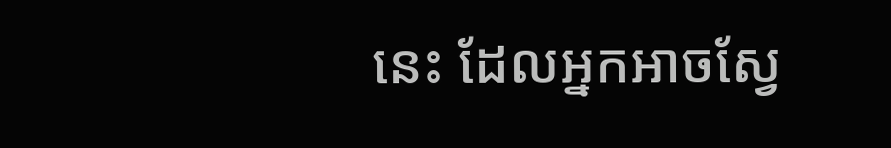នេះ ដែលអ្នកអាចស្វែ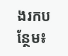ងរកបន្ថែម៖